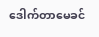ဒေါက်တာမေခင်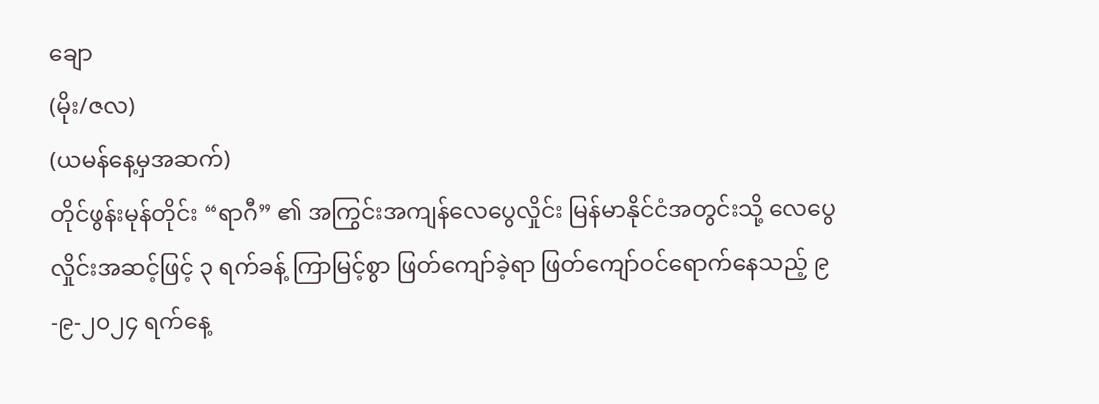ချော
(မိုး/ဇလ)
(ယမန်နေ့မှအဆက်)
တိုင်ဖွန်းမုန်တိုင်း “ရာဂီ” ၏ အကြွင်းအကျန်လေပွေလှိုင်း မြန်မာနိုင်ငံအတွင်းသို့ လေပွေလှိုင်းအဆင့်ဖြင့် ၃ ရက်ခန့် ကြာမြင့်စွာ ဖြတ်ကျော်ခဲ့ရာ ဖြတ်ကျော်ဝင်ရောက်နေသည့် ၉-၉-၂၀၂၄ ရက်နေ့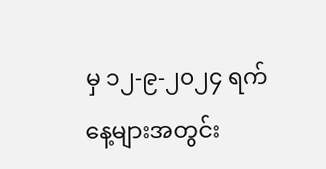မှ ၁၂-၉-၂၀၂၄ ရက်နေ့များအတွင်း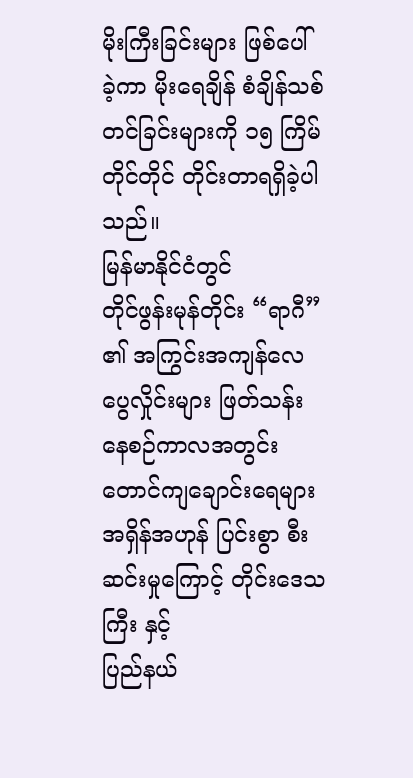မိုးကြီးခြင်းများ ဖြစ်ပေါ်ခဲ့ကာ မိုးရေချိန် စံချိန်သစ်တင်ခြင်းများကို ၁၅ ကြိမ်တိုင်တိုင် တိုင်းတာရရှိခဲ့ပါသည်။
မြန်မာနိုင်ငံတွင်
တိုင်ဖွန်းမုန်တိုင်း “ရာဂီ” ၏ အကြွင်းအကျန်လေပွေလှိုင်းများ ဖြတ်သန်းနေစဉ်ကာလအတွင်း
တောင်ကျချောင်းရေများ အရှိန်အဟုန် ပြင်းစွာ စီးဆင်းမှုကြောင့် တိုင်းဒေသကြီး နှင့်
ပြည်နယ်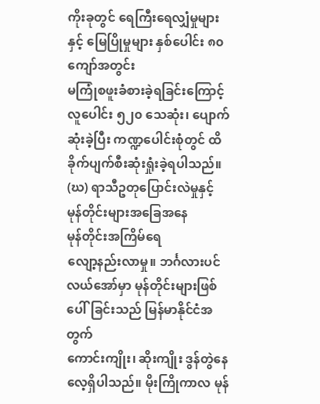ကိုးခုတွင် ရေကြီးရေလျှံမှုများနှင့် မြေပြိုမှုများ နှစ်ပေါင်း ၈၀ ကျော်အတွင်း
မကြုံစဖူးခံစားခဲ့ရခြင်းကြောင့် လူပေါင်း ၅၂၀ သေဆုံး၊ ပျောက်ဆုံးခဲ့ပြီး ကဏ္ဍပေါင်းစုံတွင် ထိခိုက်ပျက်စီးဆုံးရှုံးခဲ့ရပါသည်။
(ဃ) ရာသီဥတုပြောင်းလဲမှုနှင့်
မုန်တိုင်းများအခြေအနေ
မုန်တိုင်းအကြိမ်ရေ
လျော့နည်းလာမှု။ ဘင်္ဂလားပင်လယ်အော်မှာ မုန်တိုင်းများဖြစ်ပေါ်ခြင်းသည် မြန်မာနိုင်ငံအတွက်
ကောင်းကျိုး၊ ဆိုးကျိုး ဒွန်တွဲနေလေ့ရှိပါသည်။ မိုးကြိုကာလ မုန်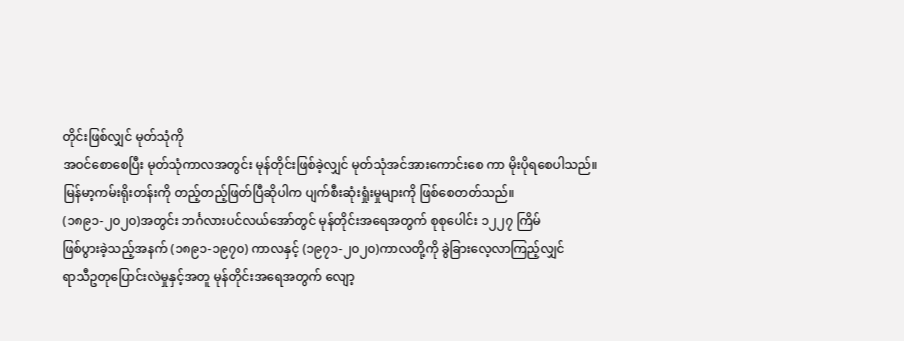တိုင်းဖြစ်လျှင် မုတ်သုံကို
အဝင်စောစေပြီး မုတ်သုံကာလအတွင်း မုန်တိုင်းဖြစ်ခဲ့လျှင် မုတ်သုံအင်အားကောင်းစေ ကာ မိုးပိုရစေပါသည်။
မြန်မာ့ကမ်းရိုးတန်းကို တည့်တည့်ဖြတ်ပြီဆိုပါက ပျက်စီးဆုံးရှုံးမှုများကို ဖြစ်စေတတ်သည်။
(၁၈၉၁-၂၀၂၀)အတွင်း ဘင်္ဂလားပင်လယ်အော်တွင် မုန်တိုင်းအရေအတွက် စုစုပေါင်း ၁၂၂၇ ကြိမ်
ဖြစ်ပွားခဲ့သည့်အနက် (၁၈၉၁-၁၉၇၀) ကာလနှင့် (၁၉၇၁-၂၀၂၀)ကာလတို့ကို ခွဲခြားလေ့လာကြည့်လျှင်
ရာသီဥတုပြောင်းလဲမှုနှင့်အတူ မုန်တိုင်းအရေအတွက် လျော့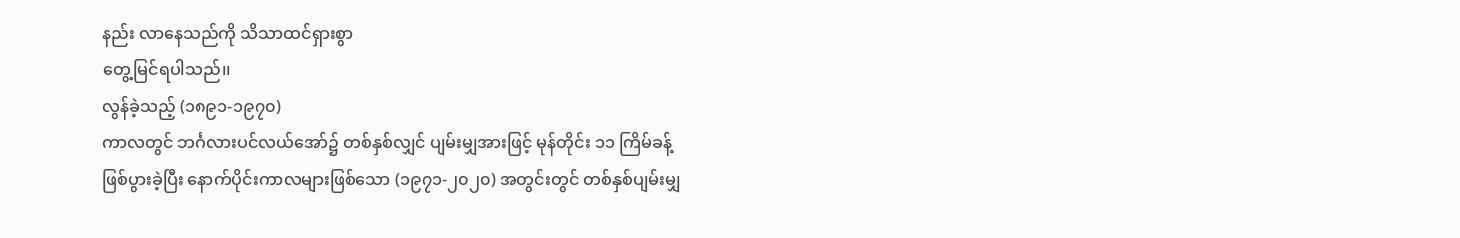နည်း လာနေသည်ကို သိသာထင်ရှားစွာ
တွေ့မြင်ရပါသည်၊၊
လွန်ခဲ့သည့် (၁၈၉၁-၁၉၇၀)
ကာလတွင် ဘင်္ဂလားပင်လယ်အော်၌ တစ်နှစ်လျှင် ပျမ်းမျှအားဖြင့် မုန်တိုင်း ၁၁ ကြိမ်ခန့်
ဖြစ်ပွားခဲ့ပြီး နောက်ပိုင်းကာလများဖြစ်သော (၁၉၇၁-၂၀၂၀) အတွင်းတွင် တစ်နှစ်ပျမ်းမျှ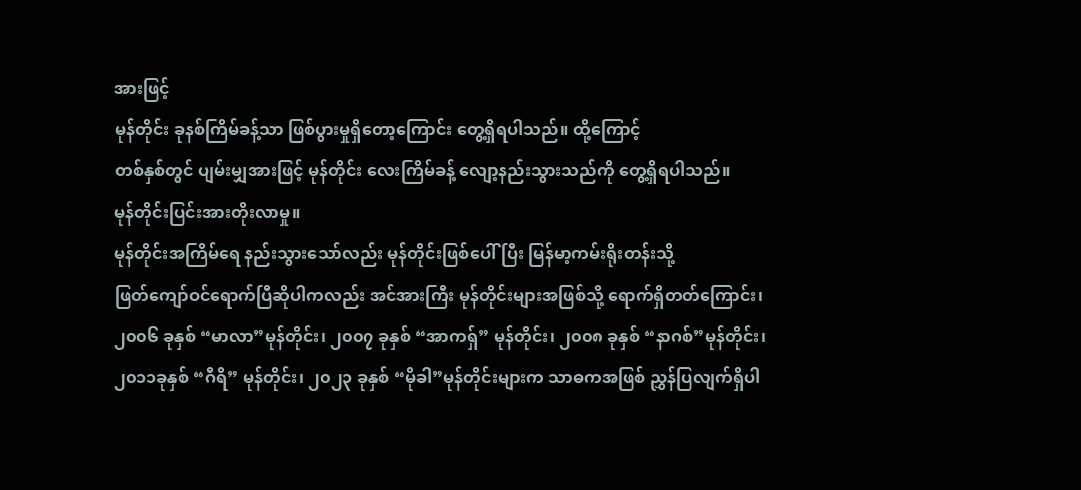အားဖြင့်
မုန်တိုင်း ခုနစ်ကြိမ်ခန့်သာ ဖြစ်ပွားမှုရှိတော့ကြောင်း တွေ့ရှိရပါသည်။ ထို့ကြောင့်
တစ်နှစ်တွင် ပျမ်းမျှအားဖြင့် မုန်တိုင်း လေးကြိမ်ခန့် လျော့နည်းသွားသည်ကို တွေ့ရှိရပါသည်။
မုန်တိုင်းပြင်းအားတိုးလာမှု။
မုန်တိုင်းအကြိမ်ရေ နည်းသွားသော်လည်း မုန်တိုင်းဖြစ်ပေါ်ပြီး မြန်မာ့ကမ်းရိုးတန်းသို့
ဖြတ်ကျော်ဝင်ရောက်ပြီဆိုပါကလည်း အင်အားကြီး မုန်တိုင်းများအဖြစ်သို့ ရောက်ရှိတတ်ကြောင်း၊
၂၀၀၆ ခုနှစ် “မာလာ”မုန်တိုင်း၊ ၂၀၀၇ ခုနှစ် “အာကရှ်” မုန်တိုင်း၊ ၂၀၀၈ ခုနှစ် “နာဂစ်”မုန်တိုင်း၊
၂၀၁၁ခုနှစ် “ဂီရိ” မုန်တိုင်း၊ ၂၀၂၃ ခုနှစ် “မိုခါ”မုန်တိုင်းများက သာဓကအဖြစ် ညွှန်ပြလျက်ရှိပါ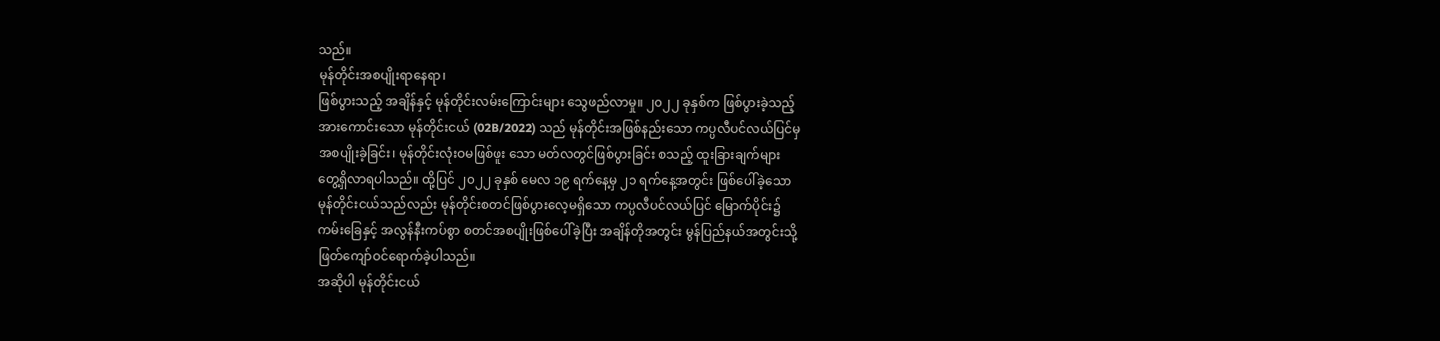သည်။
မုန်တိုင်းအစပျိုးရာနေရာ၊
ဖြစ်ပွားသည့် အချိန်နှင့် မုန်တိုင်းလမ်းကြောင်းများ သွေဖည်လာမှု။ ၂၀၂၂ ခုနှစ်က ဖြစ်ပွားခဲ့သည့်
အားကောင်းသော မုန်တိုင်းငယ် (02B/2022) သည် မုန်တိုင်းအဖြစ်နည်းသော ကပ္ပလီပင်လယ်ပြင်မှ
အစပျိုးခဲ့ခြင်း၊ မုန်တိုင်းလုံးဝမဖြစ်ဖူး သော မတ်လတွင်ဖြစ်ပွားခြင်း စသည့် ထူးခြားချက်များ
တွေ့ရှိလာရပါသည်။ ထို့ပြင် ၂၀၂၂ ခုနှစ် မေလ ၁၉ ရက်နေ့မှ ၂၁ ရက်နေ့အတွင်း ဖြစ်ပေါ်ခဲ့သော
မုန်တိုင်းငယ်သည်လည်း မုန်တိုင်းစတင်ဖြစ်ပွားလေ့မရှိသော ကပ္ပလီပင်လယ်ပြင် မြောက်ပိုင်း၌
ကမ်းခြေနှင့် အလွန်နီးကပ်စွာ စတင်အစပျိုးဖြစ်ပေါ်ခဲ့ပြီး အချိန်တိုအတွင်း မွန်ပြည်နယ်အတွင်းသို့
ဖြတ်ကျော်ဝင်ရောက်ခဲ့ပါသည်။
အဆိုပါ မုန်တိုင်းငယ်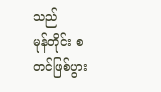သည်
မုန်တိုင်း စတင်ဖြစ်ပွား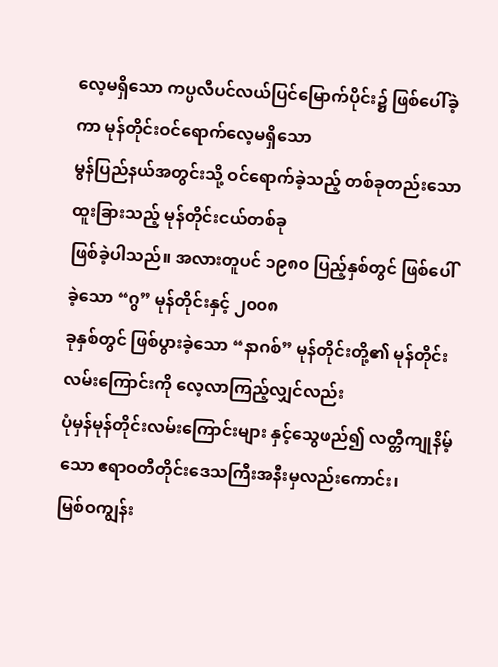လေ့မရှိသော ကပ္ပလီပင်လယ်ပြင်မြောက်ပိုင်း၌ ဖြစ်ပေါ်ခဲ့ကာ မုန်တိုင်းဝင်ရောက်လေ့မရှိသော
မွန်ပြည်နယ်အတွင်းသို့ ဝင်ရောက်ခဲ့သည့် တစ်ခုတည်းသော ထူးခြားသည့် မုန်တိုင်းငယ်တစ်ခု
ဖြစ်ခဲ့ပါသည်။ အလားတူပင် ၁၉၈၀ ပြည့်နှစ်တွင် ဖြစ်ပေါ်ခဲ့သော “ဂွ” မုန်တိုင်းနှင့် ၂၀၀၈
ခုနှစ်တွင် ဖြစ်ပွားခဲ့သော “နာဂစ်” မုန်တိုင်းတို့၏ မုန်တိုင်း လမ်းကြောင်းကို လေ့လာကြည့်လျှင်လည်း
ပုံမှန်မုန်တိုင်းလမ်းကြောင်းများ နှင့်သွေဖည်၍ လတ္တီကျုနိမ့်သော ဧရာဝတီတိုင်းဒေသကြီးအနီးမှလည်းကောင်း၊
မြစ်ဝကျွန်း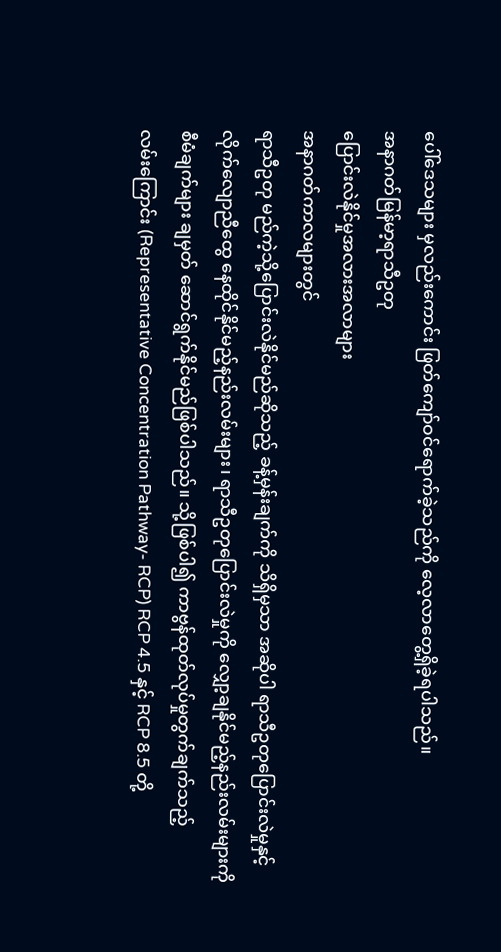ပေါ်ဒေသများ မှလည်းကောင်း ဖြတ်ကျော်ဝင်ရောက်ခဲ့သည်ကို လေ့လာတွေ့ရှိခဲ့ရပါသည်။
အနာဂတ်မြန်မာ့ရာသီဥတု
ပြောင်းလဲနိုင်မှုအလားအလာများ
အနာဂတ်ကာလများတွင်
ရာသီဥတု မည်ကဲ့သို့ပြောင်းလဲနိုင်မည်ဆိုသည့် ခန့်မှန်းချက်ကို သိရှိမှသာ အဆိုပါ ရာသီဥတုပြောင်းလဲမှုနှင့်
လိုက်လျောညီထွေ နေထိုင်နိုင်မည့်နည်းလမ်းများ၊ ရာသီဥတုပြောင်းလဲမှုကို လျှော့ချနိုင်မည့်နည်းလမ်းများကို
စီမံချက်များ ချမှတ် ဆောင်ရွက်နိုင်မည်ဖြစ်ပါသည်။ သို့ဖြစ်ပါ၍ ကာဗွန်ထုတ်လုပ်မှုတွက်ချက်သည့်
လမ်းကြောင်း (Representative Concentration Pathway- RCP) RCP 4.5 နှင့် RCP 8.5 တို့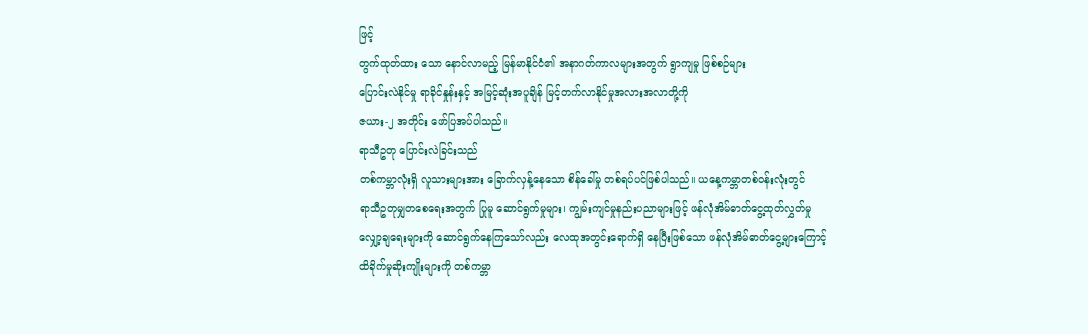ဖြင့်
တွက်ထုတ်ထား သော နောင်လာမည့် မြန်မာနိုင်ငံ၏ အနာဂတ်ကာလများအတွက် ရွာကျမှု ဖြစ်စဉ်များ
ပြောင်းလဲနိုင်မှု ရာခိုင်နှုန်းနှင့် အမြင့်ဆုံးအပူချိန် မြင့်တက်လာနိုင်မှုအလားအလာတို့ကို
ဇယား-၂ အတိုင်း ဖော်ပြအပ်ပါသည်။
ရာသီဥတု ပြောင်းလဲခြင်းသည်
တစ်ကမ္ဘာလုံးရှိ လူသားများအား ခြောက်လှန့်နေသော စိန်ခေါ်မှု တစ်ရပ်ပင်ဖြစ်ပါသည်။ ယနေ့ကမ္ဘာတစ်ဝန်းလုံးတွင်
ရာသီဥတုမျှတစေရေးအတွက် ပြုမူ ဆောင်ရွက်မှုများ၊ ကျွမ်းကျင်မှုနည်းပညာများဖြင့် ဖန်လုံအိမ်ဓာတ်ငွေ့ထုတ်လွှတ်မှု
လျှော့ချရေးများကို ဆောင်ရွက်နေကြသော်လည်း လေထုအတွင်းရောက်ရှိ နေပြီးဖြစ်သော ဖန်လုံအိမ်ဓာတ်ငွေ့များကြောင့်
ထိခိုက်မှုဆိုးကျိုးများကို တစ်ကမ္ဘာ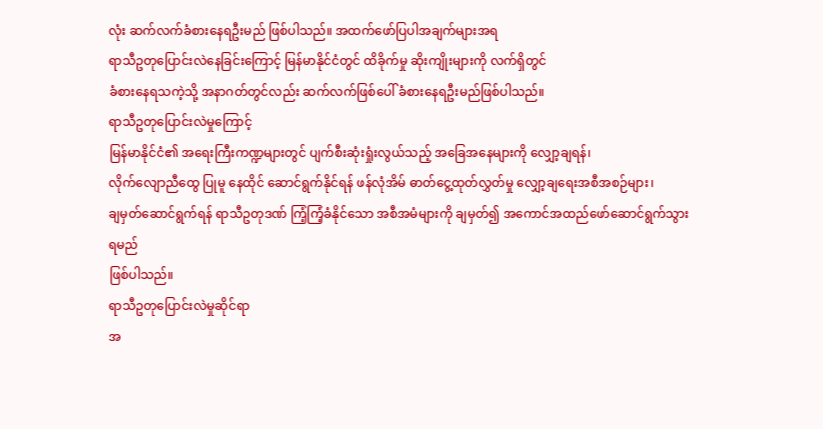လုံး ဆက်လက်ခံစားနေရဦးမည် ဖြစ်ပါသည်။ အထက်ဖော်ပြပါအချက်များအရ
ရာသီဥတုပြောင်းလဲနေခြင်းကြောင့် မြန်မာနိုင်ငံတွင် ထိခိုက်မှု ဆိုးကျိုးများကို လက်ရှိတွင်
ခံစားနေရသကဲ့သို့ အနာဂတ်တွင်လည်း ဆက်လက်ဖြစ်ပေါ် ခံစားနေရဦးမည်ဖြစ်ပါသည်။
ရာသီဥတုပြောင်းလဲမှုကြောင့်
မြန်မာနိုင်ငံ၏ အရေးကြီးကဏ္ဍများတွင် ပျက်စီးဆုံးရှုံးလွယ်သည့် အခြေအနေများကို လျှော့ချရန်၊
လိုက်လျောညီထွေ ပြုမူ နေထိုင် ဆောင်ရွက်နိုင်ရန် ဖန်လုံအိမ် ဓာတ်ငွေ့ထုတ်လွှတ်မှု လျှော့ချရေးအစီအစဉ်များ၊
ချမှတ်ဆောင်ရွက်ရန် ရာသီဥတုဒဏ် ကြံ့ကြံ့ခံနိုင်သော အစီအမံများကို ချမှတ်၍ အကောင်အထည်ဖော်ဆောင်ရွက်သွားရမည်
ဖြစ်ပါသည်။
ရာသီဥတုပြောင်းလဲမှုဆိုင်ရာ
အ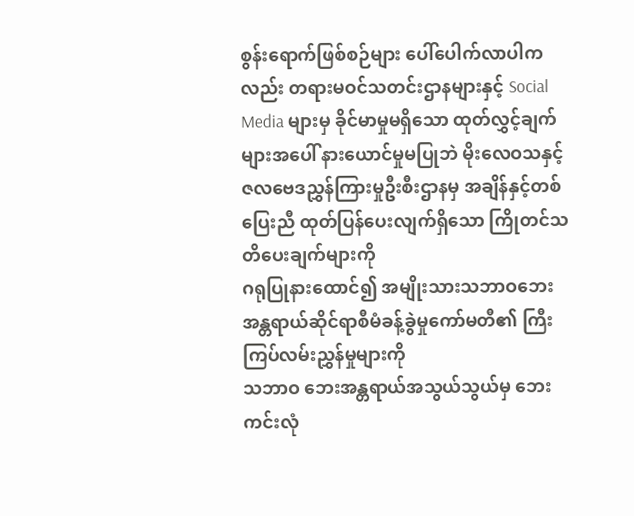စွန်းရောက်ဖြစ်စဉ်များ ပေါ်ပေါက်လာပါကလည်း တရားမဝင်သတင်းဌာနများနှင့် Social
Media များမှ ခိုင်မာမှုမရှိသော ထုတ်လွှင့်ချက်များအပေါ် နားယောင်မှုမပြုဘဲ မိုးလေဝသနှင့်
ဇလဗေဒညွှန်ကြားမှုဦးစီးဌာနမှ အချိန်နှင့်တစ်ပြေးညီ ထုတ်ပြန်ပေးလျက်ရှိသော ကြိုတင်သတိပေးချက်များကို
ဂရုပြုနားထောင်၍ အမျိုးသားသဘာဝဘေး အန္တရာယ်ဆိုင်ရာစီမံခန့်ခွဲမှုကော်မတီ၏ ကြီးကြပ်လမ်းညွှန်မှုများကို
သဘာဝ ဘေးအန္တရာယ်အသွယ်သွယ်မှ ဘေးကင်းလုံ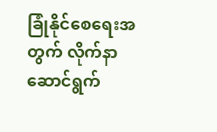ခြုံနိုင်စေရေးအတွက် လိုက်နာဆောင်ရွက်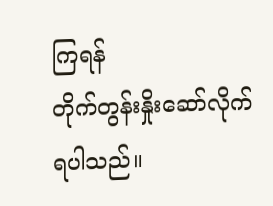ကြရန်
တိုက်တွန်းနှိုးဆော်လိုက်ရပါသည်။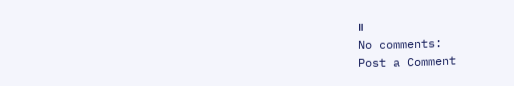။
No comments:
Post a Comment